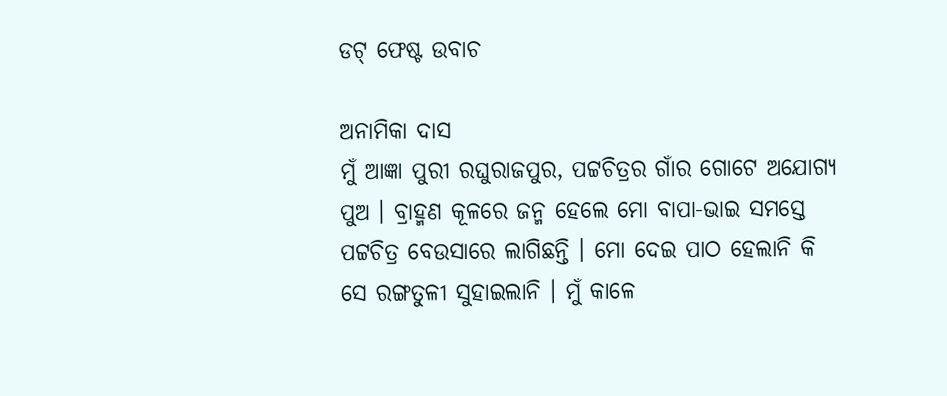ଡଟ୍ ଫେଷ୍ଟ ଉବାଚ

ଅନାମିକା ଦାସ
ମୁଁ ଆଜ୍ଞା ପୁରୀ ରଘୁରାଜପୁର, ପଟ୍ଟଚିତ୍ରର ଗାଁର ଗୋଟେ ଅଯୋଗ୍ୟ ପୁଅ । ବ୍ରାହ୍ମଣ କୂଳରେ ଜନ୍ମ ହେଲେ ମୋ ବାପା-ଭାଇ ସମସ୍ତେ ପଟ୍ଟଚିତ୍ର ବେଉସାରେ ଲାଗିଛନ୍ତି । ମୋ ଦେଇ ପାଠ ହେଲାନି କି ସେ ରଙ୍ଗତୁଳୀ ସୁହାଇଲାନି । ମୁଁ କାଳେ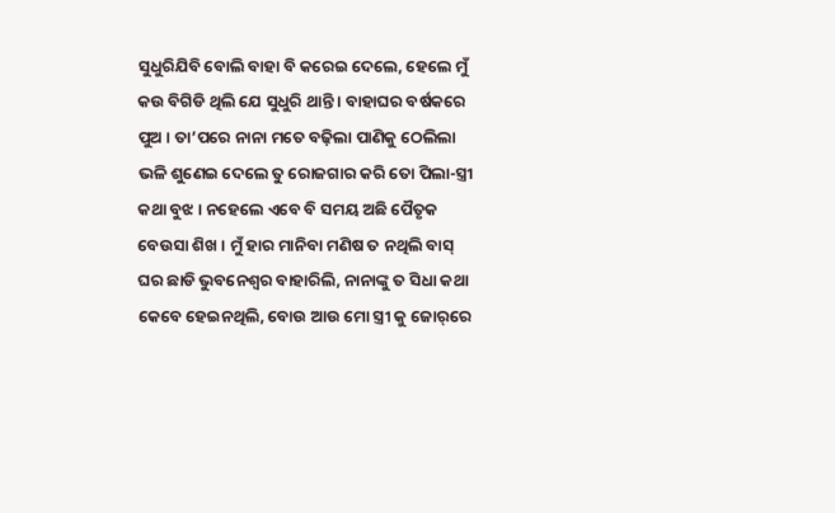ସୁଧୁରିଯିବି ବୋଲି ବାହା ବି କରେଇ ଦେଲେ, ହେଲେ ମୁଁ କଉ ବିଗିଡି ଥିଲି ଯେ ସୁଧୁରି ଥାନ୍ତି । ବାହାଘର ବର୍ଷକରେ ପୁଅ । ତା’ପରେ ନାନା ମତେ ବଢ଼ିଲା ପାଣିକୁ ଠେଲିଲା ଭଳି ଶୁଣେଇ ଦେଲେ ତୁ ରୋଜଗାର କରି ତୋ ପିଲା-ସ୍ତ୍ରୀ କଥା ବୁଝ । ନହେଲେ ଏବେ ବି ସମୟ ଅଛି ପୈତୃକ ବେଉସା ଶିଖ । ମୁଁ ହାର ମାନିବା ମଣିଷ ତ ନଥିଲି ବାସ୍ ଘର ଛାଡି ଭୁବନେଶ୍ୱର ବାହାରିଲି, ନାନାଙ୍କୁ ତ ସିଧା କଥା କେବେ ହେଇନଥିଲି, ବୋଉ ଆଉ ମୋ ସ୍ତ୍ରୀ କୁ ଜୋର୍‌ରେ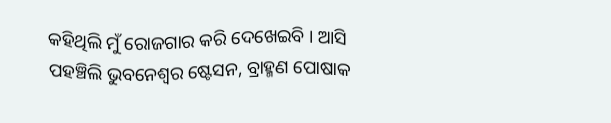କହିଥିଲି ମୁଁ ରୋଜଗାର କରି ଦେଖେଇବି । ଆସି ପହଞ୍ଚିଲି ଭୁବନେଶ୍ୱର ଷ୍ଟେସନ, ବ୍ରାହ୍ମଣ ପୋଷାକ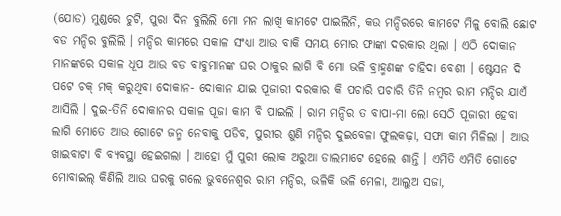(ଯୋଡ) ମୁଣ୍ଡରେ ଚୁଟି, ପୁରା ଦିନ ବୁଲିଲି ମୋ ମନ ଲାଖି କାମଟେ ପାଇଲିନି, କଉ ମନ୍ଦିରରେ କାମଟେ ମିଳୁ ବୋଲି ଛୋଟ ବଡ ମନ୍ଦିର ବୁଲିଲି । ମନ୍ଦିର କାମରେ ସକାଳ ସଂଧ୍ୟା ଆଉ ବାକି ସମୟ ମୋର ଫାଙ୍କା ଦରକାର ଥିଲା । ଏଠି ଦୋକାନ ମାନଙ୍କରେ ସକାଳ ଧୂପ ଆଉ ବଡ ବାବୁମାନଙ୍କ ଘର ଠାକୁର ଲାଗି ବି ମୋ ଭଳି ବ୍ରାହ୍ମଣଙ୍କ ଚାହିଦା ବେଶୀ । ଷ୍ଟେସନ ଦି ପଟେ ଚକ୍ ମକ୍ କରୁଥିବା ଦୋକାନ- ଦୋକାନ ଯାଇ ପୂଜାରୀ ଦରକାର କି ପଚାରି ପଚାରି ତିନି ନମ୍ବର ରାମ ମନ୍ଦିର ଯାଏଁ ଆସିଲି । ଦୁଇ-ତିନି ଦୋକାନର ସକାଳ ପୂଜା କାମ ବି ପାଇଲି । ରାମ ମନ୍ଦିର ତ ବାପା-ମା ଲୋ ସେଠି ପୂଜାରୀ ହେବା ଲାଗି ମୋତେ ଆଉ ଗୋଟେ ଜନ୍ମ ନେବାକୁ ପଡିବ, ପୁରୀର ଶୁଣି ମନ୍ଦିର ଦୁଇବେଳା ଫୁଲକଢ଼ା, ସଫା କାମ ମିଳିଲା । ଆଉ ଖାଇବାଟା ବି ବ୍ୟବସ୍ଥା ହେଇଗଲା । ଆହୋ ମୁଁ ପୁରୀ ଲୋକ ଅରୁଆ ଡାଲମାଟେ ହେଲେ ଶାନ୍ତି । ଏମିତି ଏମିତି ଗୋଟେ ମୋବାଇଲ୍ କିଣିଲି ଆଉ ଘରକୁ ଗଲେ ଭୁବନେଶ୍ୱର ରାମ ମନ୍ଦିର, ଭଳିକି ଭଳି ମେଳା, ଆଲୁଅ ସଜା,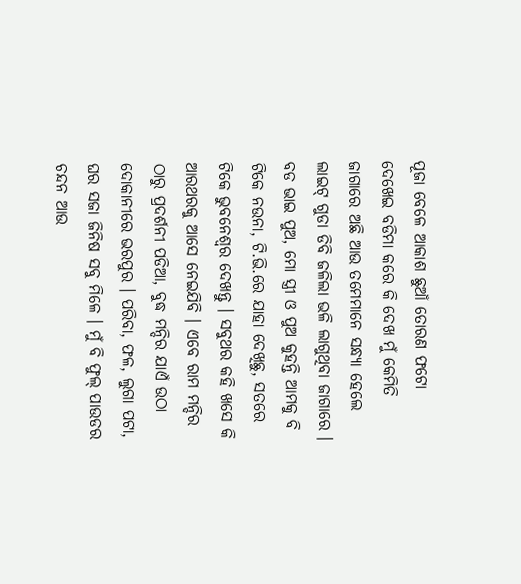ପୂଜା ବେଳେ ଆକାଶ ଛୁଆଁ ତୋରଣ ଫଟୋ ଦେଖେଇ ବଡିମା କରେ କି ଦେଖ ମୁଁ କେମିତି ଜାଗାରେ ଅଛି ଆଉ ତମେମାନେ ସନ୍ଧ୍ୟା ହେଲେ ଲାଇଟ୍ ଗୁଡା ଡିବି ଜଳିଲା ଭଳି ଲାଗୁଥିବା ଜାଗାରେ । ବଡ ଭାଇ ପୁଅ, ମୋ ସ୍ତ୍ରୀ ଓ ପୁଅ କୁହନ୍ତି ଆମକୁ ବି ଟିକେ ନଉନା, ଟି.ଭି.ରେ ଯାହା ଦେଖିଛୁ, ସତରେ ଟିକେ ଭୁବନେଶ୍ୱର ଦେଖନ୍ତୁ । ସବୁଥର କହି ଖସେ କି ଆରଥରକୁ ଆସେ ନେଇଯିବି । ଏବେ ରାମ ମନ୍ଦିର ଠାରୁ ପ୍ରଦର୍ଶନୀ ପଡିଆ, ବୁଦ୍ଧ ମନ୍ଦିର ଯାଏଁ ଉଠା ଦୋକାନୀରେ ଭରପୁର । ପରିବା, ଫଳ, ଲୁଗା ପଟା, ଘର ସଜା ଜିନିଷ ସବୁ ମିଳେ । ମୁଁ ବି ଫୁଲ୍ ପାଉଡର ଚନ୍ଦନ ଆଉ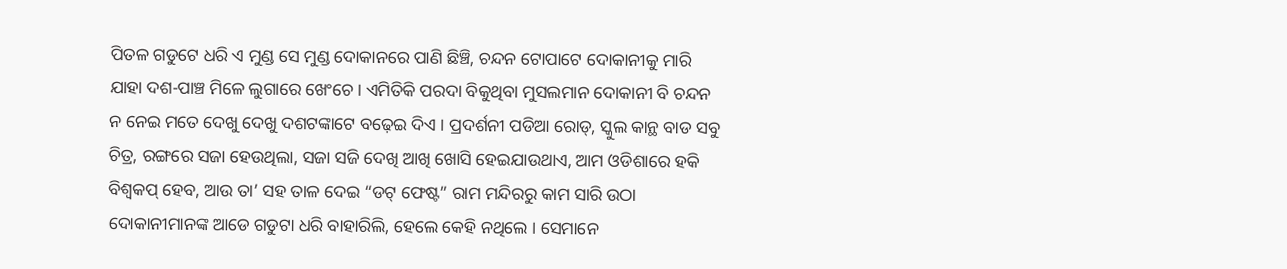ପିତଳ ଗଡୁଟେ ଧରି ଏ ମୁଣ୍ଡ ସେ ମୁଣ୍ଡ ଦୋକାନରେ ପାଣି ଛିଞ୍ଚି, ଚନ୍ଦନ ଟୋପାଟେ ଦୋକାନୀକୁ ମାରି ଯାହା ଦଶ-ପାଞ୍ଚ ମିଳେ ଲୁଗାରେ ଖେଂଚେ । ଏମିତିକି ପରଦା ବିକୁଥିବା ମୁସଲମାନ ଦୋକାନୀ ବି ଚନ୍ଦନ ନ ନେଇ ମତେ ଦେଖୁ ଦେଖୁ ଦଶଟଙ୍କାଟେ ବଢ଼େଇ ଦିଏ । ପ୍ରଦର୍ଶନୀ ପଡିଆ ରୋଡ୍‌, ସ୍କୁଲ କାନ୍ଥ ବାଡ ସବୁ ଚିତ୍ର, ରଙ୍ଗରେ ସଜା ହେଉଥିଲା, ସଜା ସଜି ଦେଖି ଆଖି ଖୋସି ହେଇଯାଉଥାଏ, ଆମ ଓଡିଶାରେ ହକି ବିଶ୍ୱକପ୍ ହେବ, ଆଉ ତା’ ସହ ତାଳ ଦେଇ “ଡଟ୍ ଫେଷ୍ଟ” ରାମ ମନ୍ଦିରରୁ କାମ ସାରି ଉଠା ଦୋକାନୀମାନଙ୍କ ଆଡେ ଗଡୁଟା ଧରି ବାହାରିଲି, ହେଲେ କେହି ନଥିଲେ । ସେମାନେ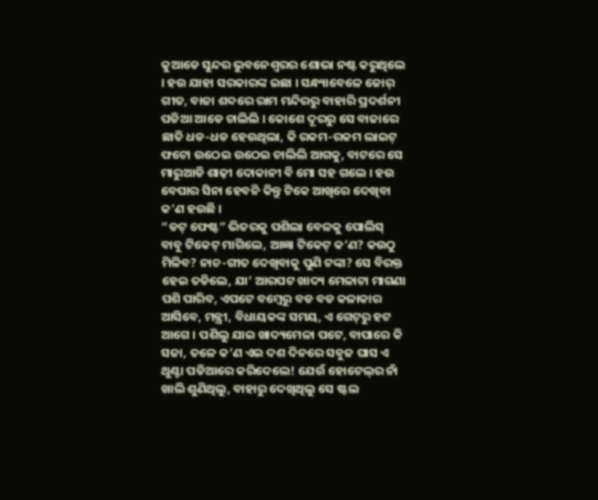କୁଆଡେ ସୁନ୍ଦର ଭୁବନେଶ୍ୱରର ଶୋଭା ନଷ୍ଟ କରୁଥିଲେ । ହଉ ଯାହା ସରକାରଙ୍କ ଇଛା । ସନ୍ଧ୍ୟାବେଳେ ଜୋର୍ ଗୀତ, ବାଜା ଶବ୍ଦରେ ରାମ ମନ୍ଦିରରୁ ବାହାରି ପ୍ରଦର୍ଶନୀ ପଡିଆ ଆଡେ ଚାଲିଲି । କୋଶେ ଦୂରରୁ ସେ ବାଜାରେ ଛାତି ଧଡ-ଧଡ ହେଉଥିଲା, କି ରକମ-ରକମ ଲାଇଟ୍ ଫଟୋ ଉଠେଇ ଉଠେଇ ଚାଲିଲି ଆଗକୁ, ବାଟରେ ସେ ମାରୁଆଡି ଶାଢ଼ୀ ଦୋକାନୀ ବି ମୋ ସହ ଗଲେ । ହଉ ବେପାର ସିନା ହେବନି କିନ୍ତୁ ଟିକେ ଆଖିରେ ଦେଖିବା କ’ଣ ହଉଛି ।
“ଡଟ୍ ଫେଷ୍ଟ” ଭିତରକୁ ପଶିଲା ବେଳକୁ ପୋଲିସ୍ ବାବୁ ଟିକେଟ୍ ମାଗିଲେ, ଆଜ୍ଞା ଟିକେଟ୍ କ’ଣ? କଉଠୁ ମିଳିବ? ନାଚ-ଗୀତ ଦେଖିବାକୁ ପୁଣି ଟଙ୍କା? ସେ ବିରକ୍ତ ହେଇ ତଡିଲେ, ଯା’ ଆରପଟ ଖାଦ୍ୟ ମେଳାଟା ମାଗଣା ପଶି ପାରିବ, ଏପଟେ ବମ୍ବେରୁ ବଡ ବଡ କଳାକାର ଆସିବେ, ମନ୍ତ୍ରୀ, ବିଧାୟକଙ୍କ ସମୟ, ଏ ଗେଟ୍‌ରୁ ହଟ ଆଗେ । ପଶିଲୁ ଯାଇ ଖାଦ୍ୟମେଳା ପଟେ, ବାପାରେ କି ସଜା, ତଳେ କ’ଣ ଏଇ ଦଶ ଦିନରେ ସବୁଜ ଘାସ ଏ ଥୁଣ୍ଟା ପଡିଆରେ କରିଦେଲେ! ଯେଉଁ ହୋଟେଲ୍‌ର ନାଁ ଖାଲି ଶୁଣିଥିଲୁ, ବାହାରୁ ଦେଖିଥିଲୁ ସେ ଷ୍ଟଲ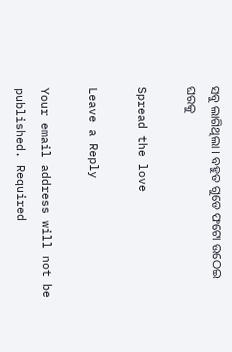ସବୁ ଲାଗିଥିଲା । ବହୁତ ଗୁଡେ ଫଟୋ ଉଠେଇ ଘରକୁ

Spread the love

Leave a Reply

Your email address will not be published. Required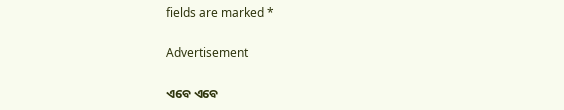fields are marked *

Advertisement

ଏବେ ଏବେ